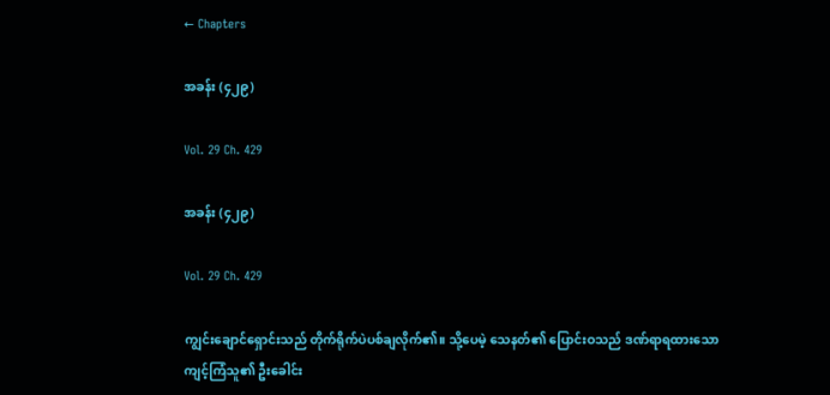← Chapters

အခန်း (၄၂၉)

Vol. 29 Ch. 429

အခန်း (၄၂၉)

Vol. 29 Ch. 429

ကျွင်းချောင်ရှောင်းသည် တိုက်ရိုက်ပဲပစ်ချလိုက်၏။ သို့ပေမဲ့ သေနတ်၏ ပြောင်းဝသည် ဒဏ်ရာရထားသော ကျင့်ကြံသူ၏ ဦးခေါင်း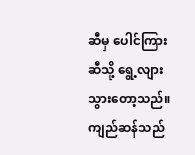ဆီမှ ပေါင်ကြားဆီသို့ ရွေ့လျားသွားတော့သည်။ ကျည်ဆန်သည်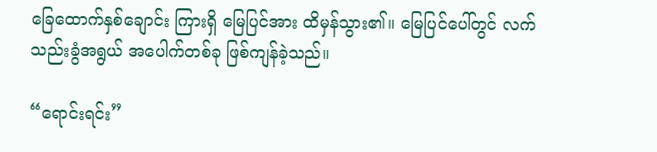ခြေထောက်နှစ်ချောင်း ကြားရှိ မြေပြင်အား ထိမှန်သွား၏။ မြေပြင်ပေါ်တွင် လက်သည်းခွံအရွယ် အပေါက်တစ်ခု ဖြစ်ကျန်ခဲ့သည်။

“ရောင်းရင်း”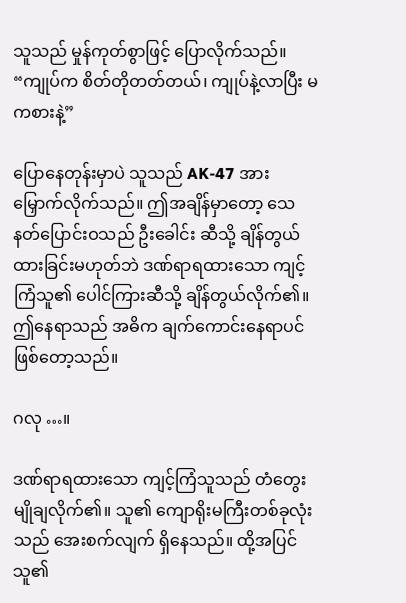သူသည် မှုန်ကုတ်စွာဖြင့် ပြောလိုက်သည်။ “ကျုပ်က စိတ်တိုတတ်တယ်၊ ကျုပ်နဲ့လာပြီး မကစားနဲ့”

ပြောနေတုန်းမှာပဲ သူသည် AK-47 အား မြှောက်လိုက်သည်။ ဤအချိန်မှာတော့ သေနတ်ပြောင်းဝသည် ဦးခေါင်း ဆီသို့ ချိန်တွယ်ထားခြင်းမဟုတ်ဘဲ ဒဏ်ရာရထားသော ကျင့်ကြံသူ၏ ပေါင်ကြားဆီသို့ ချိန်တွယ်လိုက်၏။ ဤနေရာသည် အဓိက ချက်ကောင်းနေရာပင်ဖြစ်တော့သည်။

ဂလု …။

ဒဏ်ရာရထားသော ကျင့်ကြံသူသည် တံတွေးမျိုချလိုက်၏။ သူ၏ ကျောရိုးမကြီးတစ်ခုလုံးသည် အေးစက်လျက် ရှိနေသည်။ ထို့အပြင် သူ၏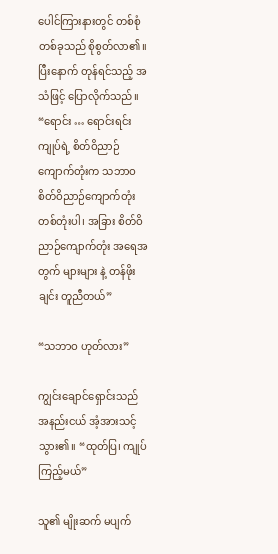ပေါင်ကြားနားတွင် တစ်စုံတစ်ခုသည် စိုစွတ်လာ၏။ ပြီးနောက် တုန်ရင်သည့် အသံဖြင့် ပြောလိုက်သည်။ “ရောင်း … ရောင်းရင်း ကျုပ်ရဲ့ စိတ်ဝိညာဉ်ကျောက်တုံးက သဘာဝစိတ်ဝိညာဉ်ကျောက်တုံး တစ်တုံးပါ၊ အခြား စိတ်ဝိညာဉ်ကျောက်တုံး အရေအတွက် များများ နဲ့ တန်ဖိုးချင်း တူညီတယ်”

“သဘာဝ ဟုတ်လား”

ကျွင်းချောင်ရှောင်းသည် အနည်းငယ် အံ့အားသင့်သွား၏။ “ထုတ်ပြ၊ ကျုပ်ကြည့်မယ်”

သူ၏ မျိုးဆက် မပျက်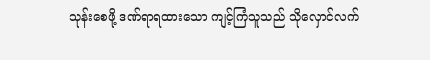သုန်းစေဖို့ ဒဏ်ရာရထားသော ကျင့်ကြံသူသည် သိုလှောင်လက်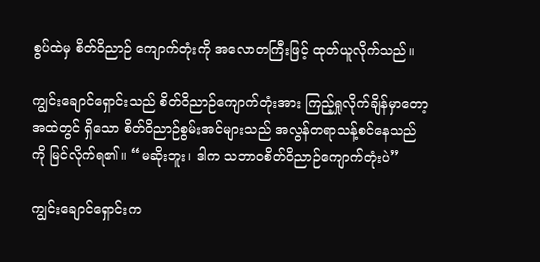စွပ်ထဲမှ စိတ်ဝိညာဉ် ကျောက်တုံးကို အလောတကြီးဖြင့် ထုတ်ယူလိုက်သည်။

ကျွင်းချောင်ရှောင်းသည် စိတ်ဝိညာဉ်ကျောက်တုံးအား ကြည့်ရှုလိုက်ချိန်မှာတော့ အထဲတွင် ရှိသော စိတ်ဝိညာဉ်စွမ်းအင်များသည် အလွန်တရာသန့်စင်နေသည်ကို မြင်လိုက်ရ၏။ “မဆိုးဘူး၊ ဒါက သဘာဝစိတ်ဝိညာဉ်ကျောက်တုံးပဲ”

ကျွင်းချောင်ရှောင်းက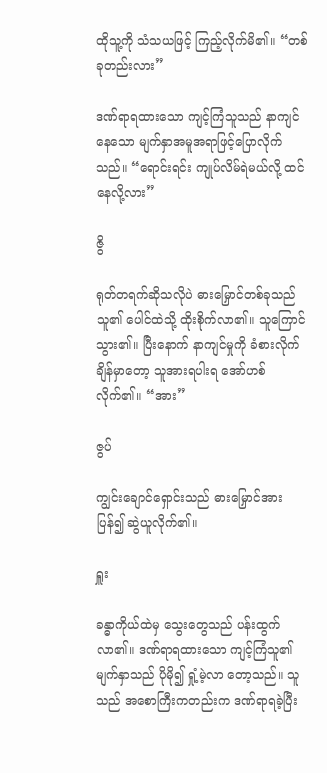ထိုသူ့ကို သံသယဖြင့် ကြည့်လိုက်မိ၏။ “တစ်ခုတည်းလား”

ဒဏ်ရာရထားသော ကျင့်ကြံသူသည် နာကျင်နေသော မျက်နှာအမူအရာဖြင့်ပြောလိုက်သည်။ “ရောင်းရင်း ကျုပ်လိမ်ရဲမယ်လို့ ထင်နေလို့လား”

ဇွိ

ရုတ်တရက်ဆိုသလိုပဲ ဓားမြှောင်တစ်ခုသည် သူ၏ ပေါင်ထဲသို့ ထိုးစိုက်လာ၏။ သူကြောင်သွား၏။ ပြီးနောက် နာကျင်မှုကို ခံစားလိုက်ချိန်မှာတော့ သူအားရပါးရ အော်ဟစ်လိုက်၏။ “အား”

ဇွပ်

ကျွင်းချောင်ရှောင်းသည် ဓားမြှောင်အား ပြန်၍ ဆွဲယူလိုက်၏။

ရှူး

ခန္ဓာကိုယ်ထဲမှ သွေးတွေသည် ပန်းထွက်လာ၏။ ဒဏ်ရာရထားသော ကျင့်ကြံသူ၏ မျက်နှာသည် ပိုမို၍ ရှုံ့မဲ့လာ တော့သည်။ သူသည် အစောကြီးကတည်းက ဒဏ်ရာရခဲ့ပြီး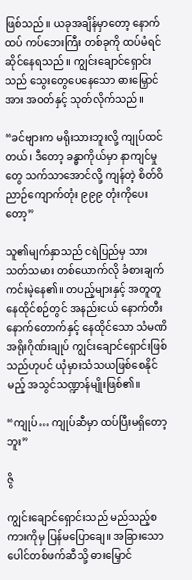ဖြစ်သည်။ ယခုအချိန်မှာတော့ နောက်ထပ် ကပ်ဘေးကြီး တစ်ခုကို ထပ်မံရင်ဆိုင်နေရသည်။ ကျွင်းချောင်ရှောင်းသည် သွေးတွေပေနေသော ဓားမြှောင်အား အဝတ်နှင့် သုတ်လိုက်သည်။

“ခင်ဗျားက မရိုးသားဘူးလို့ ကျုပ်ထင်တယ်၊ ဒီတော့ ခန္ဓာကိုယ်မှာ နာကျင်မှုတွေ သက်သာအောင်လို့ ကျန်တဲ့ စိတ်ဝိညာဉ်ကျောက်တုံး ၉၉၉ တုံးကိုပေးတော့”

သူ၏မျက်နှာသည် ငရဲပြည်မှ သားသတ်သမား တစ်ယောက်လို ခံစားချက် ကင်းမဲ့နေ၏။ တပည့်များနှင့် အတူတူ နေထိုင်စဉ်တွင် အနည်းငယ် နောက်တီးနောက်တောက်နှင့် နေထိုင်သော သံမဏိအရိုးဂိုဏ်းချုပ် ကျွင်းချောင်ရှောင်းဖြစ်သည်ဟုပင် ယုံမှားသံသယဖြစ်စေနိုင်မည့် အသွင်သဏ္ဍာန်မျိုးဖြစ်၏။

“ကျုပ်… ကျုပ်ဆီမှာ ထပ်ပြီးမရှိတော့ဘူး”

ဇွိ

ကျွင်းချောင်ရှောင်းသည် မည်သည့်စကားကိုမှ ပြန်မပြောချေ။ အခြားသော ပေါင်တစ်ဖက်ဆီသို့ ဓားမြှောင်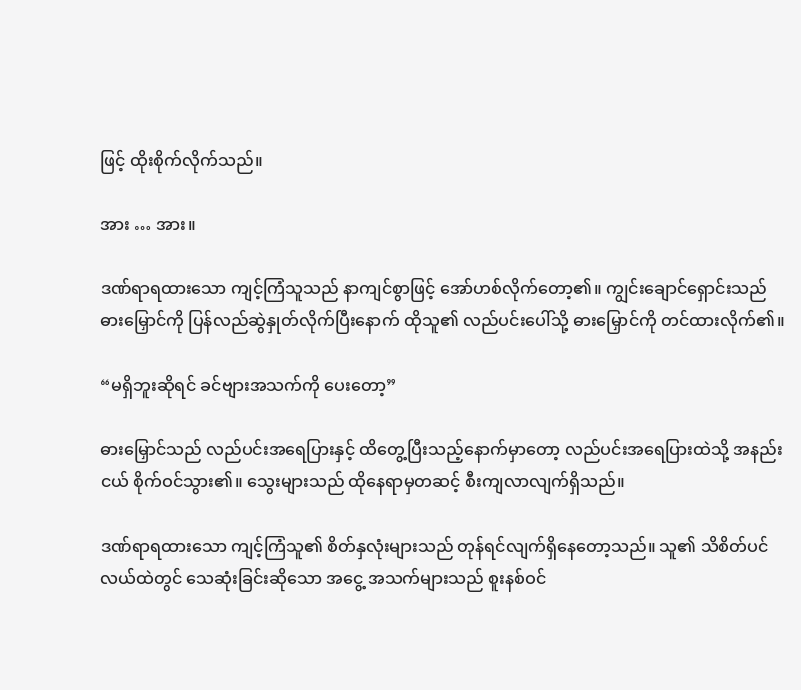ဖြင့် ထိုးစိုက်လိုက်သည်။

အား … အား။

ဒဏ်ရာရထားသော ကျင့်ကြံသူသည် နာကျင်စွာဖြင့် အော်ဟစ်လိုက်တော့၏။ ကျွင်းချောင်ရှောင်းသည် ဓားမြှောင်ကို ပြန်လည်ဆွဲနှုတ်လိုက်ပြီးနောက် ထိုသူ၏ လည်ပင်းပေါ်သို့ ဓားမြှောင်ကို တင်ထားလိုက်၏။

“မရှိဘူးဆိုရင် ခင်ဗျားအသက်ကို ပေးတော့”

ဓားမြှောင်သည် လည်ပင်းအရေပြားနှင့် ထိတွေ့ပြီးသည့်နောက်မှာတော့ လည်ပင်းအရေပြားထဲသို့ အနည်းငယ် စိုက်ဝင်သွား၏။ သွေးများသည် ထိုနေရာမှတဆင့် စီးကျလာလျက်ရှိသည်။

ဒဏ်ရာရထားသော ကျင့်ကြံသူ၏ စိတ်နှလုံးများသည် တုန်ရင်လျက်ရှိနေတော့သည်။ သူ၏ သိစိတ်ပင်လယ်ထဲတွင် သေဆုံးခြင်းဆိုသော အငွေ့ အသက်များသည် စူးနစ်ဝင်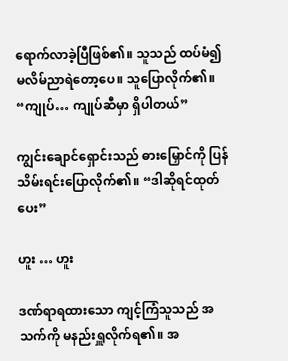ရောက်လာခဲ့ပြီဖြစ်၏။ သူသည် ထပ်မံ၍ မလိမ်ညာရဲတော့ပေ။ သူပြောလိုက်၏။ “ကျုပ်… ကျုပ်ဆီမှာ ရှိပါတယ်”

ကျွင်းချောင်ရှောင်းသည် ဓားမြှောင်ကို ပြန်သိမ်းရင်းပြောလိုက်၏။ “ဒါဆိုရင်ထုတ်ပေး”

ဟူး … ဟူး

ဒဏ်ရာရထားသော ကျင့်ကြံသူသည် အသက်ကို မနည်းရှူလိုက်ရ၏။ အ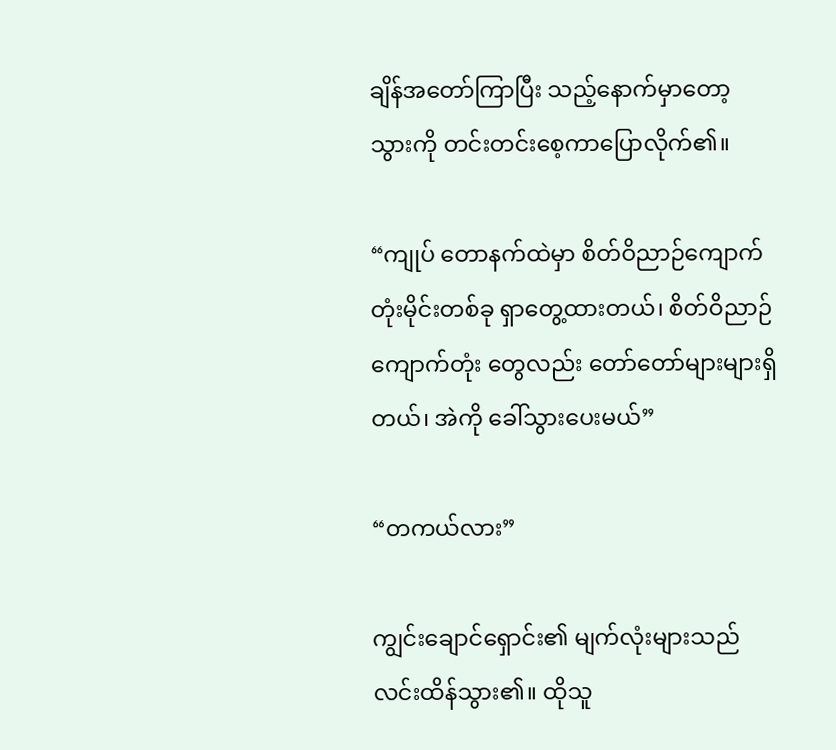ချိန်အတော်ကြာပြီး သည့်နောက်မှာတော့ သွားကို တင်းတင်းစေ့ကာပြောလိုက်၏။

“ကျုပ် တောနက်ထဲမှာ စိတ်ဝိညာဉ်ကျောက်တုံးမိုင်းတစ်ခု ရှာတွေ့ထားတယ်၊ စိတ်ဝိညာဉ်ကျောက်တုံး တွေလည်း တော်တော်များများရှိတယ်၊ အဲကို ခေါ်သွားပေးမယ်”

“တကယ်လား”

ကျွင်းချောင်ရှောင်း၏ မျက်လုံးများသည် လင်းထိန်သွား၏။ ထိုသူ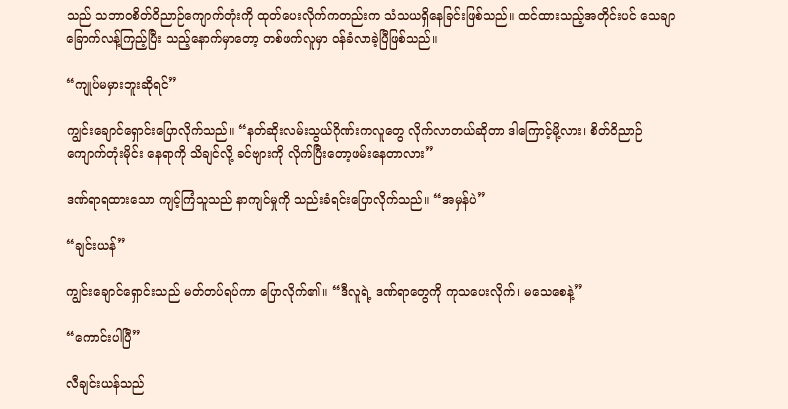သည် သဘာဝစိတ်ဝိညာဉ်ကျောက်တုံးကို ထုတ်ပေးလိုက်ကတည်းက သံသယရှိနေခြင်းဖြစ်သည်။ ထင်ထားသည့်အတိုင်းပင် သေချာ ခြောက်လန့်ကြည့်ပြီး သည့်နောက်မှာတော့ တစ်ဖက်လူမှာ ဝန်ခံလာခဲ့ပြီဖြစ်သည်။

“ကျုပ်မမှားဘူးဆိုရင်”

ကျွင်းချောင်ရှောင်းပြောလိုက်သည်။ “နတ်ဆိုးလမ်းသွယ်ဂိုဏ်းကလူတွေ လိုက်လာတယ်ဆိုတာ ဒါကြောင့်မို့လား၊ စိတ်ဝိညာဉ်ကျောက်တုံးမိုင်း နေရာကို သိချင်လို့ ခင်ဗျားကို လိုက်ပြီးတော့ဖမ်းနေတာလား”

ဒဏ်ရာရထားသော ကျင့်ကြံသူသည် နာကျင်မှုကို သည်းခံရင်းပြောလိုက်သည်။ “အမှန်ပဲ”

“ချင်းယန်”

ကျွင်းချောင်ရှောင်းသည် မတ်တပ်ရပ်ကာ ပြောလိုက်၏။ “ဒီလူရဲ့ ဒဏ်ရာတွေကို ကုသပေးလိုက်၊ မသေစေနဲ့”

“ကောင်းပါပြီ”

လီချင်းယန်သည်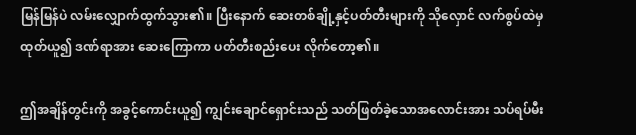မြန်မြန်ပဲ လမ်းလျှောက်ထွက်သွား၏။ ပြီးနောက် ဆေးတစ်ချို့နှင့်ပတ်တီးများကို သိုလှောင် လက်စွပ်ထဲမှ ထုတ်ယူ၍ ဒဏ်ရာအား ဆေးကြောကာ ပတ်တီးစည်းပေး လိုက်တော့၏။

ဤအချိန်တွင်းကို အခွင့်ကောင်းယူ၍ ကျွင်းချောင်ရှောင်းသည် သတ်ဖြတ်ခဲ့သောအလောင်းအား သပ်ရပ်မီး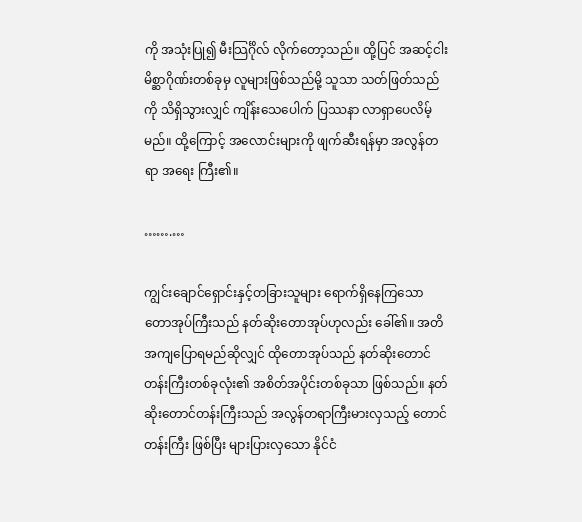ကို အသုံးပြု၍ မီးသြင်္ဂိုလ် လိုက်တော့သည်။ ထို့ပြင် အဆင့်ငါး မိစ္ဆာဂိုဏ်းတစ်ခုမှ လူများဖြစ်သည်မို့ သူသာ သတ်ဖြတ်သည်ကို သိရှိသွားလျှင် ကျိန်းသေပေါက် ပြဿနာ လာရှာပေလိမ့်မည်။ ထို့ကြောင့် အလောင်းများကို ဖျက်ဆီးရန်မှာ အလွန်တရာ အရေး ကြီး၏။

…….…

ကျွင်းချောင်ရှောင်းနှင့်တခြားသူများ ရောက်ရှိနေကြသော တောအုပ်ကြီးသည် နတ်ဆိုးတောအုပ်ဟုလည်း ခေါ်၏။ အတိအကျပြောရမည်ဆိုလျှင် ထိုတောအုပ်သည် နတ်ဆိုးတောင်တန်းကြီးတစ်ခုလုံး၏ အစိတ်အပိုင်းတစ်ခုသာ ဖြစ်သည်။ နတ်ဆိုးတောင်တန်းကြီးသည် အလွန်တရာကြီးမားလှသည့် တောင်တန်းကြီး ဖြစ်ပြီး များပြားလှသော နိုင်ငံ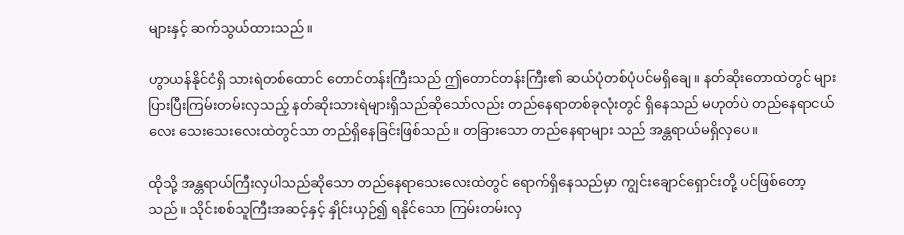များနှင့် ဆက်သွယ်ထားသည်။

ဟွာယန်နိုင်ငံရှိ သားရဲတစ်ထောင် တောင်တန်းကြီးသည် ဤတောင်တန်းကြီး၏ ဆယ်ပုံတစ်ပုံပင်မရှိချေ။ နတ်ဆိုးတောထဲတွင် များပြားပြီးကြမ်းတမ်းလှသည့် နတ်ဆိုးသားရဲများရှိသည်ဆိုသော်လည်း တည်နေရာတစ်ခုလုံးတွင် ရှိနေသည် မဟုတ်ပဲ တည်နေရာငယ်လေး သေးသေးလေးထဲတွင်သာ တည်ရှိနေခြင်းဖြစ်သည်။ တခြားသော တည်နေရာများ သည် အန္တရာယ်မရှိလှပေ။

ထိုသို့ အန္တရာယ်ကြီးလှပါသည်ဆိုသော တည်နေရာသေးလေးထဲတွင် ရောက်ရှိနေသည်မှာ ကျွင်းချောင်ရှောင်းတို့ ပင်ဖြစ်တော့သည်။ သိုင်းစစ်သူကြီးအဆင့်နှင့် နှိုင်းယှဉ်၍ ရနိုင်သော ကြမ်းတမ်းလှ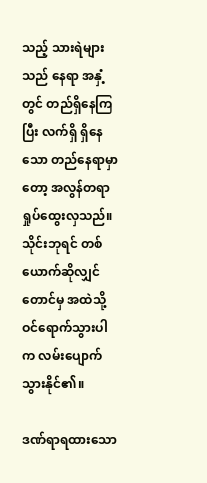သည့် သားရဲများသည် နေရာ အနှံ့တွင် တည်ရှိနေကြပြီး လက်ရှိ ရှိနေသော တည်နေရာမှာတော့ အလွန်တရာ ရှုပ်ထွေးလှသည်။ သိုင်းဘုရင် တစ်ယောက်ဆိုလျှင်တောင်မှ အထဲသို့ဝင်ရောက်သွားပါက လမ်းပျောက်သွားနိုင်၏။

ဒဏ်ရာရထားသော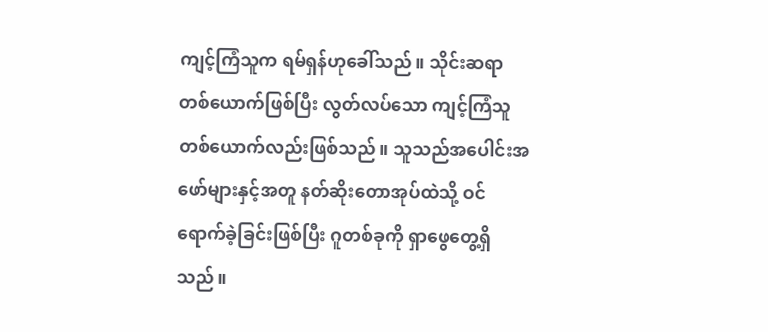ကျင့်ကြံသူက ရမ်ရှန်ဟုခေါ်သည်။ သိုင်းဆရာတစ်ယောက်ဖြစ်ပြီး လွတ်လပ်သော ကျင့်ကြံသူ တစ်ယောက်လည်းဖြစ်သည်။ သူသည်အပေါင်းအဖော်များနှင့်အတူ နတ်ဆိုးတောအုပ်ထဲသို့ ဝင်ရောက်ခဲ့ခြင်းဖြစ်ပြီး ဂူတစ်ခုကို ရှာဖွေတွေ့ရှိသည်။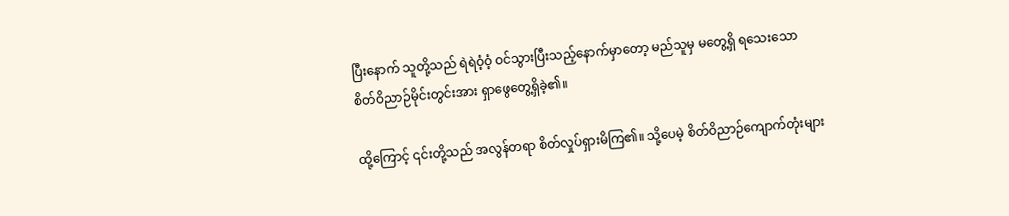ပြီးနောက် သူတို့သည် ရဲရဲဝံ့ဝံ့ ဝင်သွားပြီးသည့်နောက်မှာတော့ မည်သူမှ မတွေ့ရှိ ရသေးသော စိတ်ဝိညာဉ်မိုင်းတွင်းအား ရှာဖွေတွေ့ရှိခဲ့၏။

ထို့ကြောင့် ၎င်းတို့သည် အလွန်တရာ စိတ်လှုပ်ရှားမိကြ၏။ သို့ပေမဲ့ စိတ်ဝိညာဉ်ကျောက်တုံးများ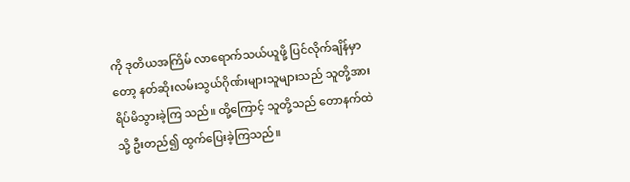ကို ဒုတိယအကြိမ် လာရောက်သယ်ယူဖို့ ပြင်လိုက်ချိန်မှာတော့ နတ်ဆိုးလမ်းသွယ်ဂိုဏ်းများသူများသည် သူတို့အား ရိပ်မိသွားခဲ့ကြ သည်။ ထို့ကြောင့် သူတို့သည် တောနက်ထဲသို့ ဦးတည်၍ ထွက်ပြေးခဲ့ကြသည်။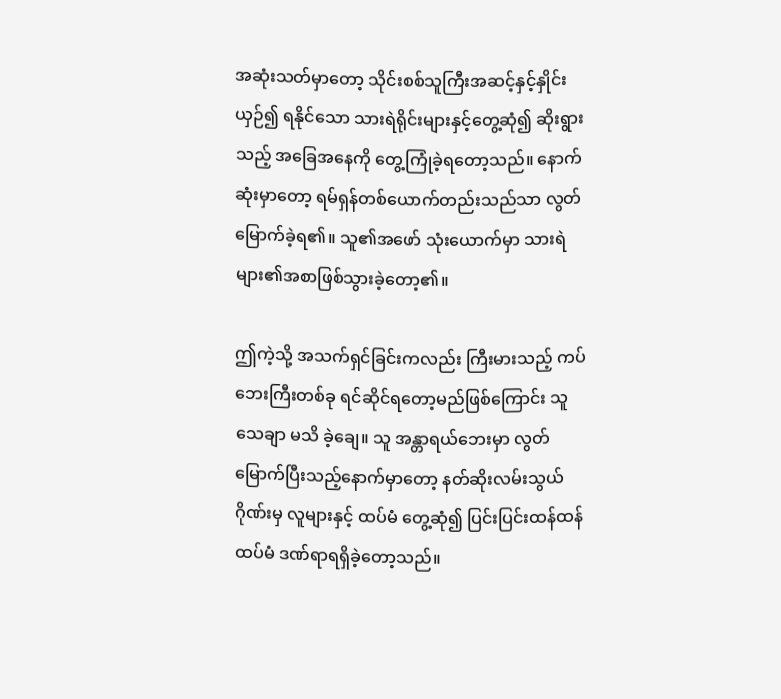အဆုံးသတ်မှာတော့ သိုင်းစစ်သူကြီးအဆင့်နှင့်နှိုင်းယှဉ်၍ ရနိုင်သော သားရဲရိုင်းများနှင့်တွေ့ဆုံ၍ ဆိုးရွားသည့် အခြေအနေကို တွေ့ကြုံခဲ့ရတော့သည်။ နောက်ဆုံးမှာတော့ ရမ်ရှန်တစ်ယောက်တည်းသည်သာ လွတ်မြောက်ခဲ့ရ၏။ သူ၏အဖော် သုံးယောက်မှာ သားရဲများ၏အစာဖြစ်သွားခဲ့တော့၏။

ဤကဲ့သို့ အသက်ရှင်ခြင်းကလည်း ကြီးမားသည့် ကပ်ဘေးကြီးတစ်ခု ရင်ဆိုင်ရတော့မည်ဖြစ်ကြောင်း သူ သေချာ မသိ ခဲ့ချေ။ သူ အန္တာရယ်ဘေးမှာ လွတ်မြောက်ပြီးသည့်နောက်မှာတော့ နတ်ဆိုးလမ်းသွယ်ဂိုဏ်းမှ လူများနှင့် ထပ်မံ တွေ့ဆုံ၍ ပြင်းပြင်းထန်ထန် ထပ်မံ ဒဏ်ရာရရှိခဲ့တော့သည်။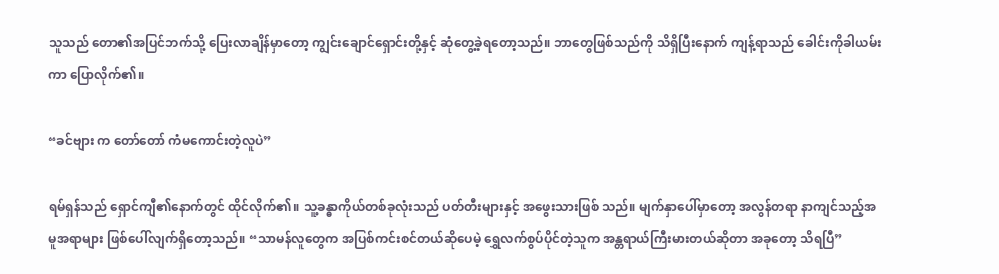သူသည် တော၏အပြင်ဘက်သို့ ပြေးလာချိန်မှာတော့ ကျွင်းချောင်ရှောင်းတို့နှင့် ဆုံတွေ့ခဲ့ရတော့သည်။ ဘာတွေဖြစ်သည်ကို သိရှိပြီးနောက် ကျန့်ရာသည် ခေါင်းကိုခါယမ်းကာ ပြောလိုက်၏။

“ခင်ဗျား က တော်တော် ကံမကောင်းတဲ့လူပဲ”

ရမ်ရှန်သည် ရှောင်ကျီ၏နောက်တွင် ထိုင်လိုက်၏။ သူ့ခန္ဓာကိုယ်တစ်ခုလုံးသည် ပတ်တီးများနှင့် အဖွေးသားဖြစ် သည်။ မျက်နှာပေါ်မှာတော့ အလွန်တရာ နာကျင်သည့်အမူအရာများ ဖြစ်ပေါ်လျက်ရှိတော့သည်။ “သာမန်လူတွေက အပြစ်ကင်းစင်တယ်ဆိုပေမဲ့ ရွှေလက်စွပ်ပိုင်တဲ့သူက အန္တရာယ်ကြီးမားတယ်ဆိုတာ အခုတော့ သိရပြီ”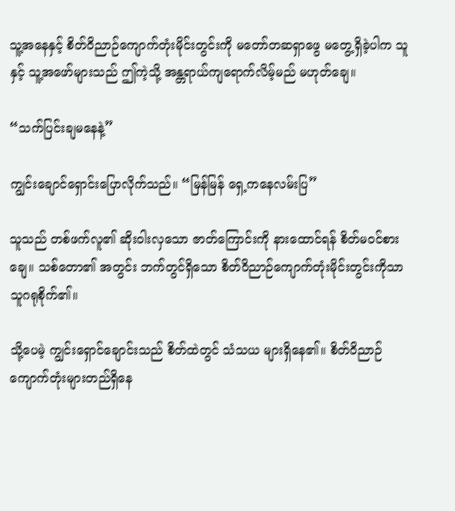သူ့အနေနှင့် စိတ်ဝိညာဉ်ကျောက်တုံးမိုင်းတွင်းကို မတော်တဆရှာဖွေ မတွေ့ရှိခဲ့ပါက သူနှင့် သူ့အဖော်များသည် ဤကဲ့သို့ အန္တရာယ်ကျရောက်လိမ့်မည် မဟုတ်ချေ။

“သက်ပြင်းချမနေနဲ့”

ကျွင်းချောင်ရှောင်းပြောလိုက်သည်။ “မြန်မြန် ရှေ့ကနေလမ်းပြ”

သူသည် တစ်ဖက်လူ၏ ဆိုးဝါးလှသော ဇာတ်ကြောင်းကို နားထောင်ရန် စိတ်မဝင်စားချေ။ သစ်တော၏ အတွင်း ဘက်တွင်ရှိသော စိတ်ဝိညာဉ်ကျောက်တုံးမိုင်းတွင်းကိုသာ သူဂရုစိုက်၏။

သို့ပေမဲ့ ကျွင်းရှောင်ချောင်းသည် စိတ်ထဲတွင် သံသယ များရှိနေ၏။ စိတ်ဝိညာဉ်ကျောက်တုံးများတည်ရှိနေ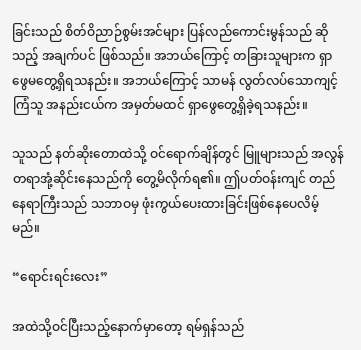ခြင်းသည် စိတ်ဝိညာဉ်စွမ်းအင်များ ပြန်လည်ကောင်းမွန်သည် ဆိုသည့် အချက်ပင် ဖြစ်သည်။ အဘယ်ကြောင့် တခြားသူများက ရှာဖွေမတွေ့ရှိရသနည်း။ အဘယ်ကြောင့် သာမန် လွတ်လပ်သောကျင့်ကြံသူ အနည်းငယ်က အမှတ်မထင် ရှာဖွေတွေ့ရှိခဲ့ရသနည်း။

သူသည် နတ်ဆိုးတောထဲသို့ ဝင်ရောက်ချိန်တွင် မြူများသည် အလွန်တရာအုံ့ဆိုင်းနေသည်ကို တွေ့မိလိုက်ရ၏။ ဤပတ်ဝန်းကျင် တည်နေရာကြီးသည် သဘာဝမှ ဖုံးကွယ်ပေးထားခြင်းဖြစ်နေပေလိမ့်မည်။

“ရောင်းရင်းလေး”

အထဲသို့ဝင်ပြီးသည့်နောက်မှာတော့ ရမ်ရှန်သည်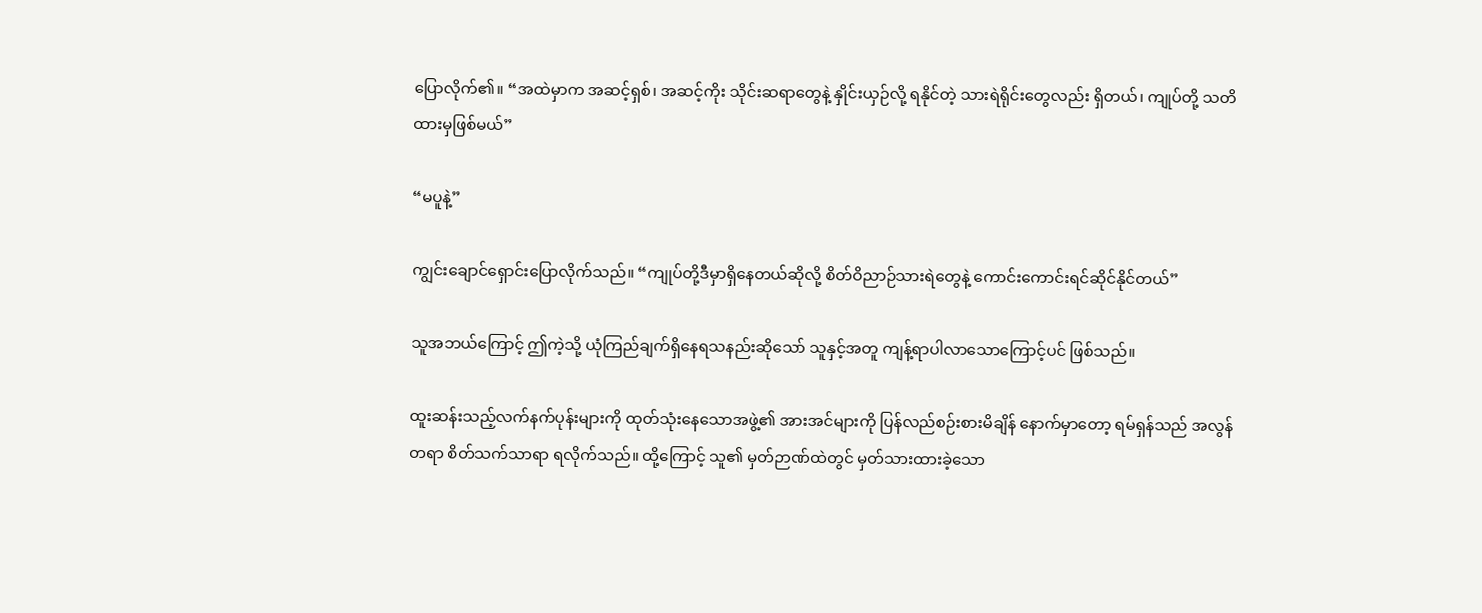ပြောလိုက်၏။ “အထဲမှာက အဆင့်ရှစ်၊ အဆင့်ကိုး သိုင်းဆရာတွေနဲ့ နှိုင်းယှဉ်လို့ ရနိုင်တဲ့ သားရဲရိုင်းတွေလည်း ရှိတယ်၊ ကျုပ်တို့ သတိထားမှဖြစ်မယ်”

“မပူနဲ့”

ကျွင်းချောင်ရှောင်းပြောလိုက်သည်။ “ကျုပ်တို့ဒီမှာရှိနေတယ်ဆိုလို့ စိတ်ဝိညာဉ်သားရဲတွေနဲ့ ကောင်းကောင်းရင်ဆိုင်နိုင်တယ်”

သူအဘယ်ကြောင့် ဤကဲ့သို့ ယုံကြည်ချက်ရှိနေရသနည်းဆိုသော် သူနှင့်အတူ ကျန့်ရာပါလာသောကြောင့်ပင် ဖြစ်သည်။

ထူးဆန်းသည့်လက်နက်ပုန်းများကို ထုတ်သုံးနေသောအဖွဲ့၏ အားအင်များကို ပြန်လည်စဉ်းစားမိချိန် နောက်မှာတော့ ရမ်ရှန်သည် အလွန်တရာ စိတ်သက်သာရာ ရလိုက်သည်။ ထို့ကြောင့် သူ၏ မှတ်ဉာဏ်ထဲတွင် မှတ်သားထားခဲ့သော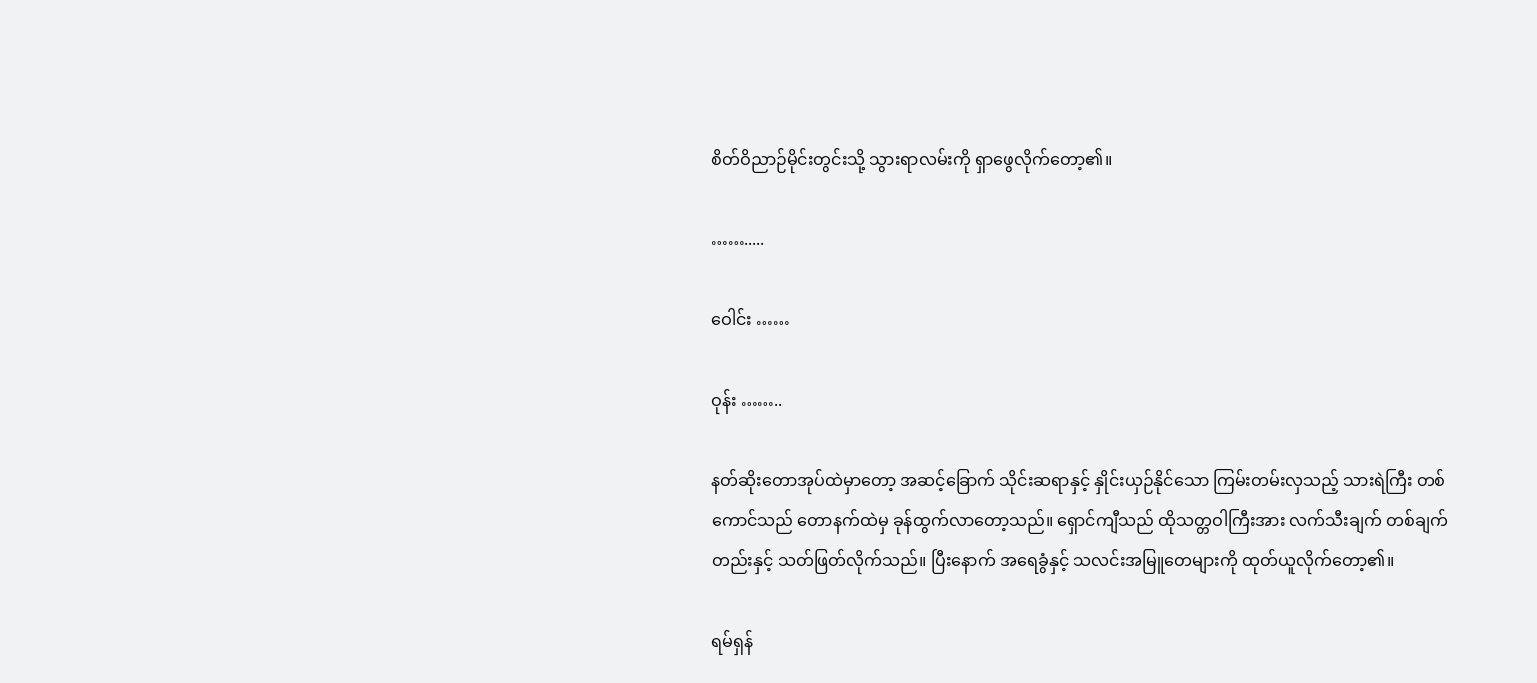စိတ်ဝိညာဉ်မိုင်းတွင်းသို့ သွားရာလမ်းကို ရှာဖွေလိုက်တော့၏။

…….....

ဝေါင်း ……

ဝုန်း ……..

နတ်ဆိုးတောအုပ်ထဲမှာတော့ အဆင့်ခြောက် သိုင်းဆရာနှင့် နှိုင်းယှဉ်နိုင်သော ကြမ်းတမ်းလှသည့် သားရဲကြီး တစ်ကောင်သည် တောနက်ထဲမှ ခုန်ထွက်လာတော့သည်။ ရှောင်ကျီသည် ထိုသတ္တဝါကြီးအား လက်သီးချက် တစ်ချက်တည်းနှင့် သတ်ဖြတ်လိုက်သည်။ ပြီးနောက် အရေခွံနှင့် သလင်းအမြူတေများကို ထုတ်ယူလိုက်တော့၏။

ရမ်ရှန်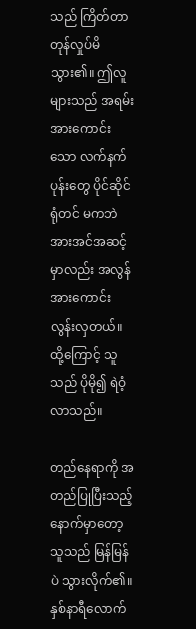သည် ကြိတ်တာ တုန်လှုပ်မိသွား၏။ ဤလူများသည် အရမ်းအားကောင်းသော လက်နက်ပုန်းတွေ ပိုင်ဆိုင်ရုံတင် မကဘဲ အားအင်အဆင့်မှာလည်း အလွန် အားကောင်းလွန်းလှတယ်။ ထို့ကြောင့် သူသည် ပိုမို၍ ရဲဝံ့လာသည်။

တည်နေရာကို အတည်ပြုပြီးသည့်နောက်မှာတော့ သူသည် မြန်မြန်ပဲ သွားလိုက်၏။ နှစ်နာရီလောက်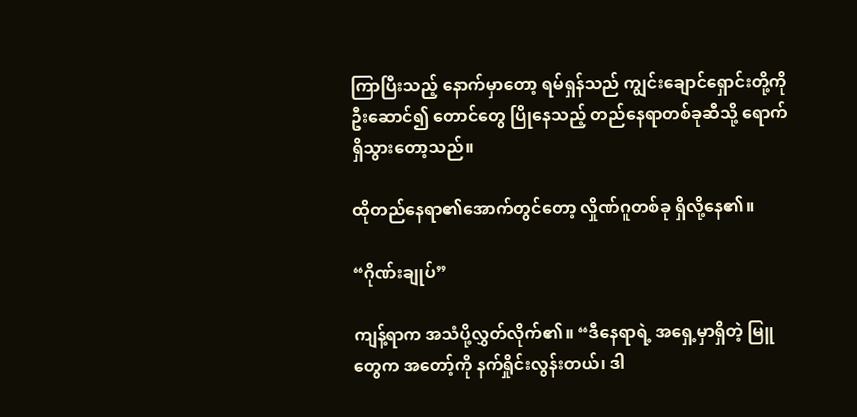ကြာပြီးသည့် နောက်မှာတော့ ရမ်ရှန်သည် ကျွင်းချောင်ရှောင်းတို့ကို ဦးဆောင်၍ တောင်တွေ ပြိုနေသည့် တည်နေရာတစ်ခုဆီသို့ ရောက်ရှိသွားတော့သည်။

ထိုတည်နေရာ၏အောက်တွင်တော့ လှိုဏ်ဂူတစ်ခု ရှိလို့နေ၏။

“ဂိုဏ်းချုပ်”

ကျန့်ရာက အသံပို့လွှတ်လိုက်၏။ “ဒီနေရာရဲ့ အရှေ့မှာရှိတဲ့ မြူတွေက အတော့်ကို နက်ရှိုင်းလွန်းတယ်၊ ဒါ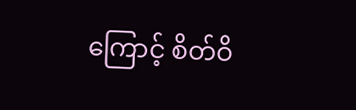ကြောင့် စိတ်ဝိ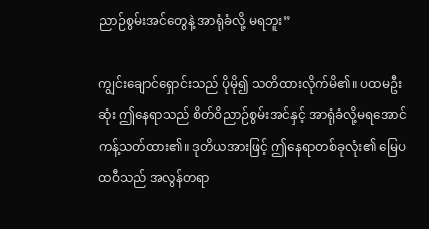ညာဉ်စွမ်းအင်တွေနဲ့ အာရုံခံလို့ မရဘူး”

ကျွင်းချောင်ရှောင်းသည် ပိုမို၍ သတိထားလိုက်မိ၏။ ပထမဦးဆုံး ဤနေရာသည် စိတ်ဝိညာဉ်စွမ်းအင်နှင့် အာရုံခံလို့မရအောင် ကန့်သတ်ထား၏။ ဒုတိယအားဖြင့် ဤနေရာတစ်ခုလုံး၏ မြေပထဝီသည် အလွန်တရာ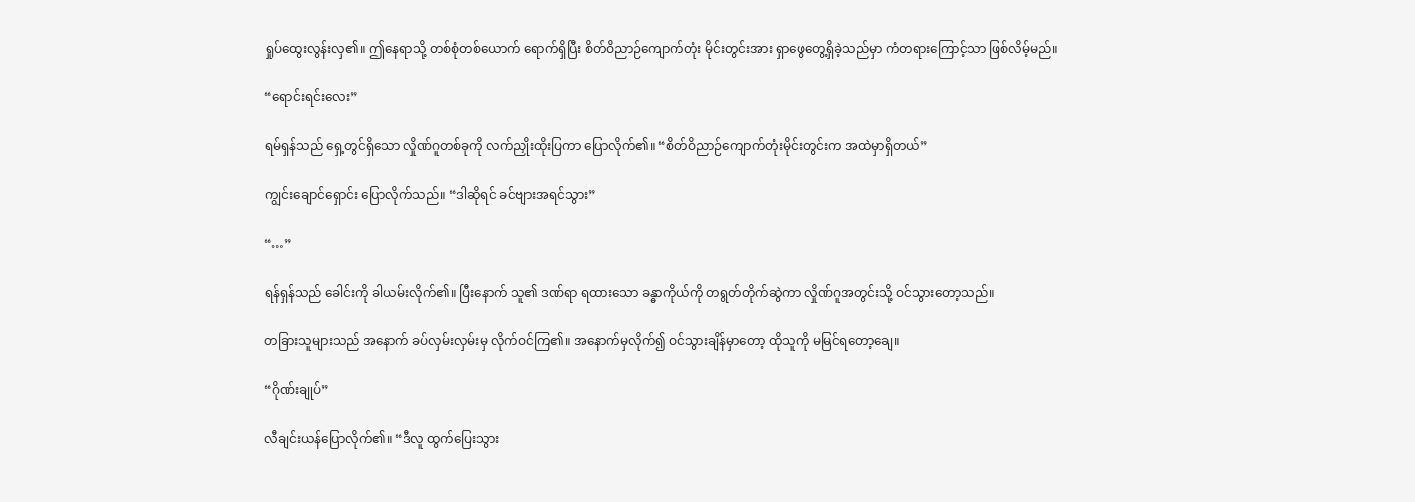ရှုပ်ထွေးလွန်းလှ၏။ ဤနေရာသို့ တစ်စုံတစ်ယောက် ရောက်ရှိပြီး စိတ်ဝိညာဉ်ကျောက်တုံး မိုင်းတွင်းအား ရှာဖွေတွေ့ရှိခဲ့သည်မှာ ကံတရားကြောင့်သာ ဖြစ်လိမ့်မည်။

“ရောင်းရင်းလေး”

ရမ်ရှန်သည် ရှေ့တွင်ရှိသော လှိုဏ်ဂူတစ်ခုကို လက်ညှိုးထိုးပြကာ ပြောလိုက်၏။ “စိတ်ဝိညာဉ်ကျောက်တုံးမိုင်းတွင်းက အထဲမှာရှိတယ်”

ကျွင်းချောင်ရှောင်း ပြောလိုက်သည်။ “ဒါဆိုရင် ခင်ဗျားအရင်သွား”

“…”

ရန်ရှန်သည် ခေါင်းကို ခါယမ်းလိုက်၏။ ပြီးနောက် သူ၏ ဒဏ်ရာ ရထားသော ခန္ဓာကိုယ်ကို တရွတ်တိုက်ဆွဲကာ လှိုဏ်ဂူအတွင်းသို့ ဝင်သွားတော့သည်။

တခြားသူများသည် အနောက် ခပ်လှမ်းလှမ်းမှ လိုက်ဝင်ကြ၏။ အနောက်မှလိုက်၍ ဝင်သွားချိန်မှာတော့ ထိုသူကို မမြင်ရတော့ချေ။

“ဂိုဏ်းချုပ်”

လီချင်းယန်ပြောလိုက်၏။ “ဒီလူ ထွက်ပြေးသွား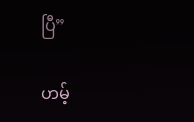ပြီ”

ဟမ့်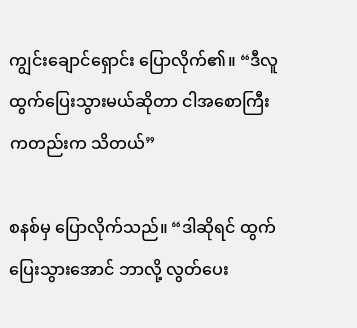ကျွင်းချောင်ရှောင်း ပြောလိုက်၏။ “ဒီလူ ထွက်ပြေးသွားမယ်ဆိုတာ ငါအစောကြီးကတည်းက သိတယ်”

စနစ်မှ ပြောလိုက်သည်။ “ဒါဆိုရင် ထွက်ပြေးသွားအောင် ဘာလို့ လွတ်ပေး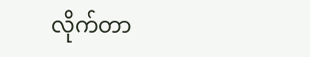လိုက်တာ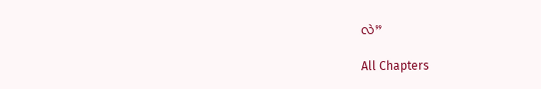လဲ”

All Chapters